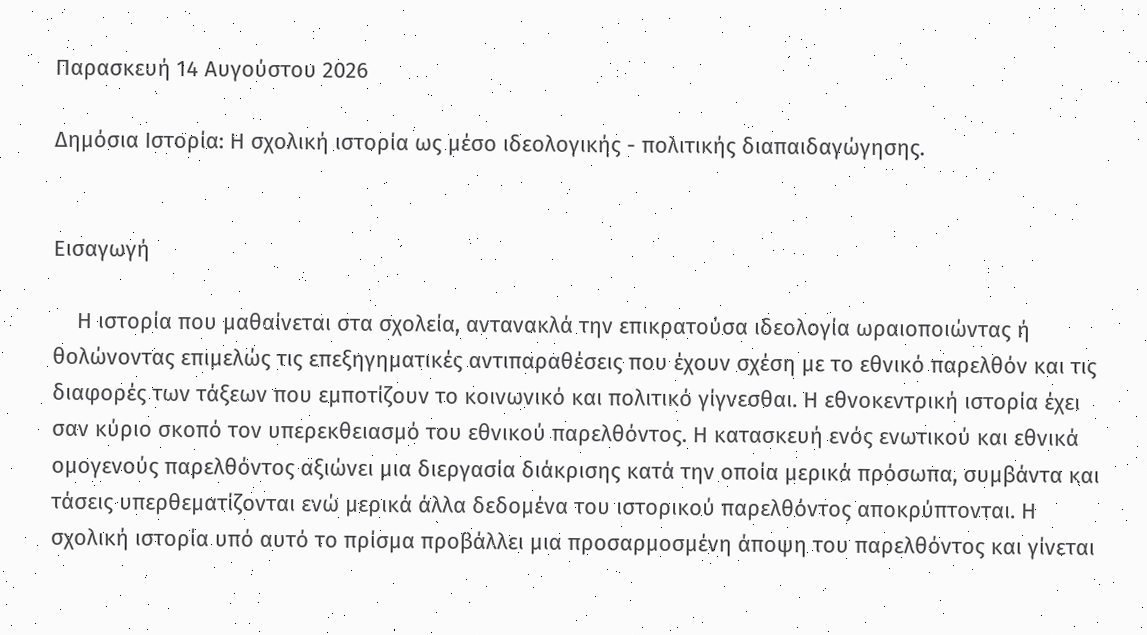Παρασκευή 14 Αυγούστου 2026

Δημόσια Ιστορία: Η σχολική ιστορία ως μέσο ιδεολογικής - πολιτικής διαπαιδαγώγησης.


Εισαγωγή

    Η ιστορία που μαθαίνεται στα σχολεία, αντανακλά την επικρατούσα ιδεολογία ωραιοποιώντας ή θολώνοντας επιμελώς τις επεξηγηματικές αντιπαραθέσεις που έχουν σχέση με το εθνικό παρελθόν και τις διαφορές των τάξεων που εμποτίζουν το κοινωνικό και πολιτικό γίγνεσθαι. Η εθνοκεντρική ιστορία έχει σαν κύριο σκοπό τον υπερεκθειασμό του εθνικού παρελθόντος. Η κατασκευή ενός ενωτικού και εθνικά ομογενούς παρελθόντος αξιώνει μια διεργασία διάκρισης κατά την οποία μερικά πρόσωπα, συμβάντα και τάσεις υπερθεματίζονται ενώ μερικά άλλα δεδομένα του ιστορικού παρελθόντος αποκρύπτονται. Η σχολική ιστορία υπό αυτό το πρίσμα προβάλλει μια προσαρμοσμένη άποψη του παρελθόντος και γίνεται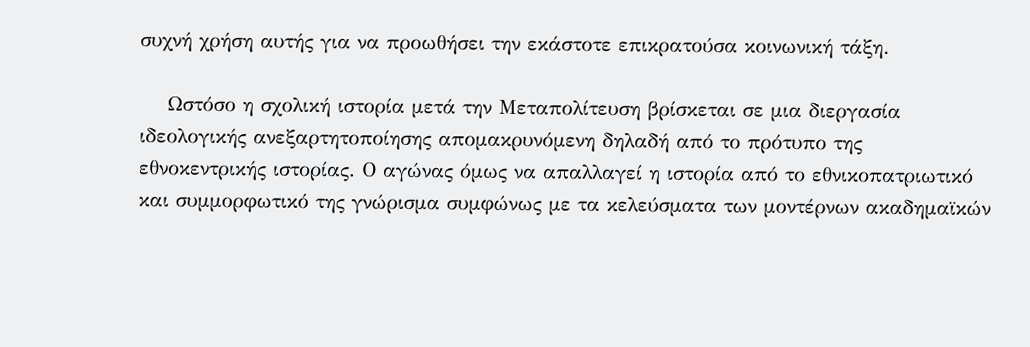συχνή χρήση αυτής για να προωθήσει την εκάστοτε επικρατούσα κοινωνική τάξη.

    Ωστόσο η σχολική ιστορία μετά την Μεταπολίτευση βρίσκεται σε μια διεργασία ιδεολογικής ανεξαρτητοποίησης απομακρυνόμενη δηλαδή από το πρότυπο της εθνοκεντρικής ιστορίας. Ο αγώνας όμως να απαλλαγεί η ιστορία από το εθνικοπατριωτικό και συμμορφωτικό της γνώρισμα συμφώνως με τα κελεύσματα των μοντέρνων ακαδημαϊκών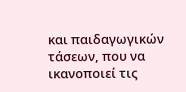και παιδαγωγικών τάσεων, που να ικανοποιεί τις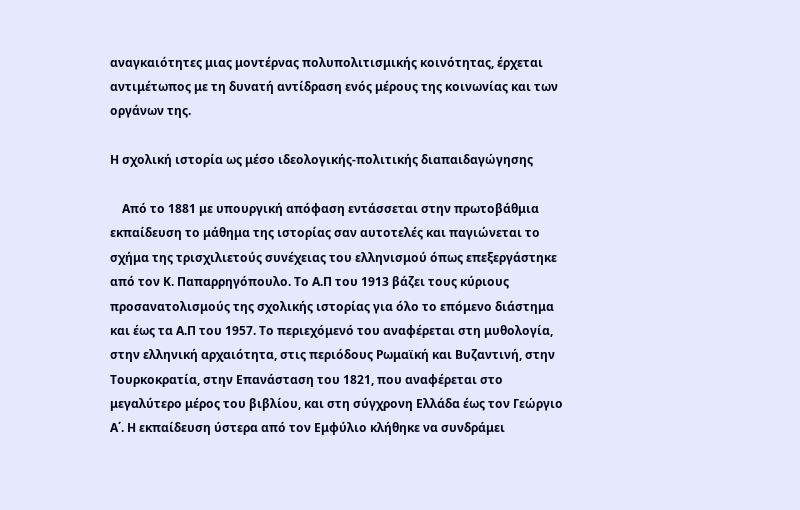αναγκαιότητες μιας μοντέρνας πολυπολιτισμικής κοινότητας, έρχεται αντιμέτωπος με τη δυνατή αντίδραση ενός μέρους της κοινωνίας και των οργάνων της.

Η σχολική ιστορία ως μέσο ιδεολογικής-πολιτικής διαπαιδαγώγησης

    Από το 1881 με υπουργική απόφαση εντάσσεται στην πρωτοβάθμια εκπαίδευση το μάθημα της ιστορίας σαν αυτοτελές και παγιώνεται το σχήμα της τρισχιλιετούς συνέχειας του ελληνισμού όπως επεξεργάστηκε από τον Κ. Παπαρρηγόπουλο. Το Α.Π του 1913 βάζει τους κύριους προσανατολισμούς της σχολικής ιστορίας για όλο το επόμενο διάστημα και έως τα Α.Π του 1957. Το περιεχόμενό του αναφέρεται στη μυθολογία, στην ελληνική αρχαιότητα, στις περιόδους Ρωμαϊκή και Βυζαντινή, στην Τουρκοκρατία, στην Επανάσταση του 1821, που αναφέρεται στο μεγαλύτερο μέρος του βιβλίου, και στη σύγχρονη Ελλάδα έως τον Γεώργιο Α΄. Η εκπαίδευση ύστερα από τον Εμφύλιο κλήθηκε να συνδράμει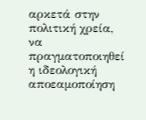αρκετά στην πολιτική χρεία, να πραγματοποιηθεί η ιδεολογική αποεαμοποίηση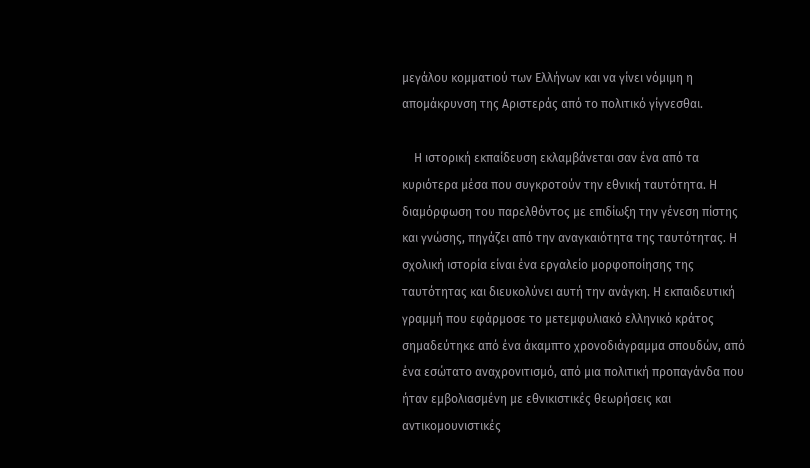μεγάλου κομματιού των Ελλήνων και να γίνει νόμιμη η απομάκρυνση της Αριστεράς από το πολιτικό γίγνεσθαι.

    Η ιστορική εκπαίδευση εκλαμβάνεται σαν ένα από τα κυριότερα μέσα που συγκροτούν την εθνική ταυτότητα. Η διαμόρφωση του παρελθόντος με επιδίωξη την γένεση πίστης και γνώσης, πηγάζει από την αναγκαιότητα της ταυτότητας. Η σχολική ιστορία είναι ένα εργαλείο μορφοποίησης της ταυτότητας και διευκολύνει αυτή την ανάγκη. Η εκπαιδευτική γραμμή που εφάρμοσε το μετεμφυλιακό ελληνικό κράτος σημαδεύτηκε από ένα άκαμπτο χρονοδιάγραμμα σπουδών, από ένα εσώτατο αναχρονιτισμό, από μια πολιτική προπαγάνδα που ήταν εμβολιασμένη με εθνικιστικές θεωρήσεις και αντικομουνιστικές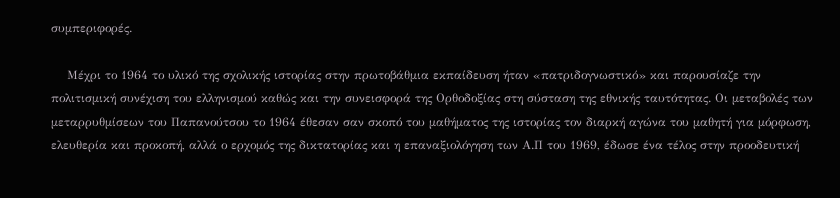συμπεριφορές.

    Μέχρι το 1964 το υλικό της σχολικής ιστορίας στην πρωτοβάθμια εκπαίδευση ήταν «πατριδογνωστικό» και παρουσίαζε την πολιτισμική συνέχιση του ελληνισμού καθώς και την συνεισφορά της Ορθοδοξίας στη σύσταση της εθνικής ταυτότητας. Οι μεταβολές των  μεταρρυθμίσεων του Παπανούτσου το 1964 έθεσαν σαν σκοπό του μαθήματος της ιστορίας τον διαρκή αγώνα του μαθητή για μόρφωση, ελευθερία και προκοπή, αλλά ο ερχομός της δικτατορίας και η επαναξιολόγηση των Α.Π του 1969, έδωσε ένα τέλος στην προοδευτική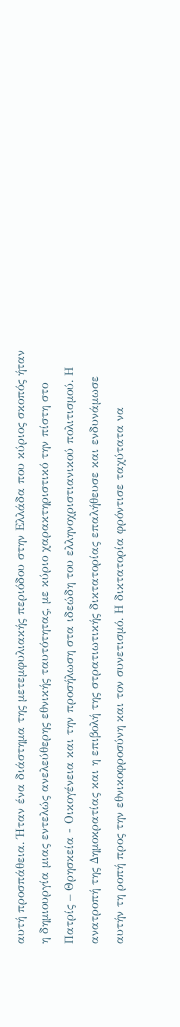αυτή προσπάθεια. Ήταν ένα διάστημα της μετεμφυλιακής περιόδου στην Ελλάδα που κύριος σκοπός ήταν η δημιουργία μιας εντελώς ανελεύθερης εθνικής ταυτότητας, με κύριο χαρακτηριστικό την πίστη στο Πατρίς – Θρησκεία - Οικογένεια και την προσήλωση στα ιδεώδη του ελληνοχριστιανικού πολιτισμού. Η ανατροπή της Δημοκρατίας και η επιβολή της στρατιωτικής δικτατορίας επαλήθευσε και ενδυνάμωσε αυτήν τη ροπή προς την εθνικοφροσύνη και τον συνετισμό. Η δικτατορία φρόντισε ταχύτατα να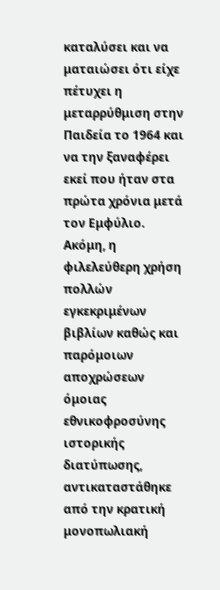καταλύσει και να ματαιώσει ότι είχε πέτυχει η μεταρρύθμιση στην Παιδεία το 1964 και να την ξαναφέρει εκεί που ήταν στα πρώτα χρόνια μετά τον Εμφύλιο. Ακόμη, η φιλελεύθερη χρήση πολλών εγκεκριμένων βιβλίων καθώς και παρόμοιων αποχρώσεων όμοιας εθνικοφροσύνης ιστορικής διατύπωσης, αντικαταστάθηκε από την κρατική μονοπωλιακή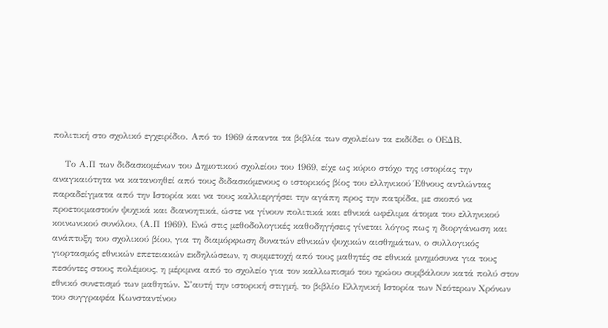πολιτική στο σχολικό εγχειρίδιο. Από το 1969 άπαντα τα βιβλία των σχολείων τα εκδίδει ο ΟΕΔΒ.

    Το Α.Π των διδασκομένων του Δημοτικού σχολείου του 1969, είχε ως κύριο στόχο της ιστορίας την αναγκαιότητα να κατανοηθεί από τους διδασκόμενους ο ιστορικός βίος του ελληνικού Έθνους αντλώντας παραδείγματα από την Ιστορία και να τους καλλιεργήσει την αγάπη προς την πατρίδα, με σκοπό να προετοιμαστούν ψυχικά και διανοητικά, ώστε να γίνουν πολιτικά και εθνικά ωφέλιμα άτομα του ελληνικού κοινωνικού συνόλου, (Α.Π 1969). Ενώ στις μεθοδολογικές καθοδηγήσεις γίνεται λόγος πως η διοργάνωση και ανάπτυξη του σχολικού βίου, για τη διαμόρφωση δυνατών εθνικών ψυχικών αισθημάτων, ο συλλογικός γιορτασμός εθνικών επετειακών εκδηλώσεων, η συμμετοχή από τους μαθητές σε εθνικά μνημόσυνα για τους πεσόντες στους πολέμους, η μέριμνα από το σχολείο για τον καλλωπισμό του ηρώου συμβάλουν κατά πολύ στον εθνικό συνετισμό των μαθητών. Σ’αυτή την ιστορική στιγμή, το βιβλίο Ελληνική Ιστορία των Νεότερων Χρόνων του συγγραφέα Κωνσταντίνου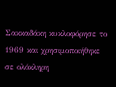Σακκαδάκη κυκλοφόρησε το 1969 και χρησιμοποιήθηκε σε ολόκληρη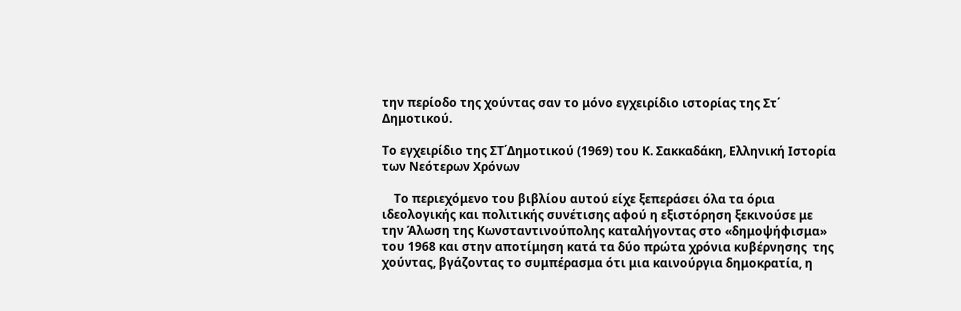την περίοδο της χούντας σαν το μόνο εγχειρίδιο ιστορίας της Στ΄ Δημοτικού.

Το εγχειρίδιο της ΣΤ΄Δημοτικού (1969) του Κ. Σακκαδάκη, Ελληνική Ιστορία των Νεότερων Χρόνων

    Το περιεχόμενο του βιβλίου αυτού είχε ξεπεράσει όλα τα όρια ιδεολογικής και πολιτικής συνέτισης αφού η εξιστόρηση ξεκινούσε με την Άλωση της Κωνσταντινούπολης καταλήγοντας στο «δημοψήφισμα» του 1968 και στην αποτίμηση κατά τα δύο πρώτα χρόνια κυβέρνησης  της χούντας, βγάζοντας το συμπέρασμα ότι μια καινούργια δημοκρατία, η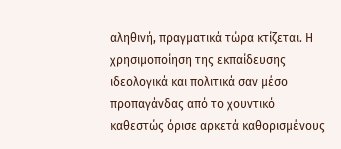αληθινή, πραγματικά τώρα κτίζεται. Η χρησιμοποίηση της εκπαίδευσης ιδεολογικά και πολιτικά σαν μέσο προπαγάνδας από το χουντικό καθεστώς όρισε αρκετά καθορισμένους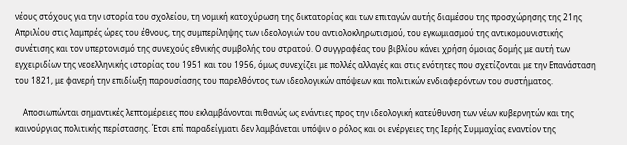νέους στόχους για την ιστορία του σχολείου, τη νομική κατοχύρωση της δικτατορίας και των επιταγών αυτής διαμέσου της προσχώρησης της 21ης Απριλίου στις λαμπρές ώρες του έθνους, της συμπερίληψης των ιδεολογιών του αντιολοκληρωτισμού, του εγκωμιασμού της αντικομουνιστικής συνέτισης και τον υπερτονισμό της συνεχούς εθνικής συμβολής του στρατού. Ο συγγραφέας του βιβλίου κάνει χρήση όμοιας δομής με αυτή των εγχειριδίων της νεοελληνικής ιστορίας του 1951 και του 1956, όμως συνεχίζει με πολλές αλλαγές και στις ενότητες που σχετίζονται με την Επανάσταση του 1821, με φανερή την επιδίωξη παρουσίασης του παρελθόντος των ιδεολογικών απόψεων και πολιτικών ενδιαφερόντων του συστήματος.

    Αποσιωπώνται σημαντικές λεπτομέρειες που εκλαμβάνονται πιθανώς ως ενάντιες προς την ιδεολογική κατεύθυνση των νέων κυβερνητών και της καινούργιας πολιτικής περίστασης. Έτσι επί παραδείγματι δεν λαμβάνεται υπόψιν ο ρόλος και οι ενέργειες της Ιερής Συμμαχίας εναντίον της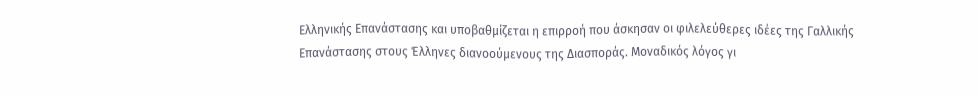Ελληνικής Επανάστασης και υποβαθμίζεται η επιρροή που άσκησαν οι φιλελεύθερες ιδέες της Γαλλικής Επανάστασης στους Έλληνες διανοούμενους της Διασποράς. Μοναδικός λόγος γι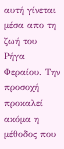αυτή γίνεται μέσα απο τη ζωή του Ρήγα Φεραίου. Την προσοχή προκαλεί ακόμα η μέθοδος που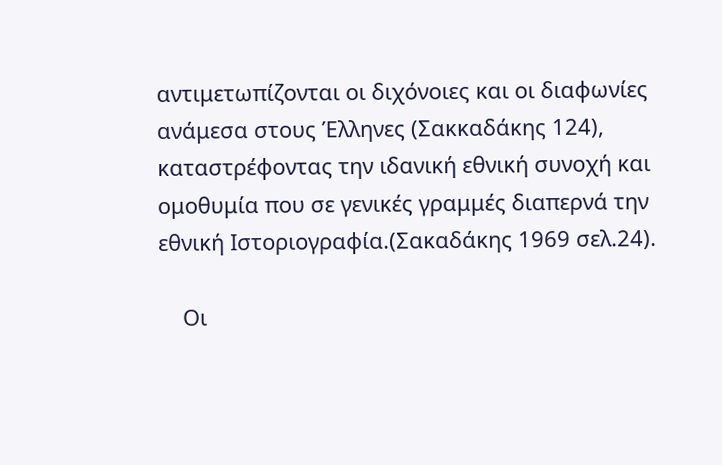αντιμετωπίζονται οι διχόνοιες και οι διαφωνίες ανάμεσα στους Έλληνες (Σακκαδάκης 124), καταστρέφοντας την ιδανική εθνική συνοχή και ομοθυμία που σε γενικές γραμμές διαπερνά την εθνική Ιστοριογραφία.(Σακαδάκης 1969 σελ.24).

    Οι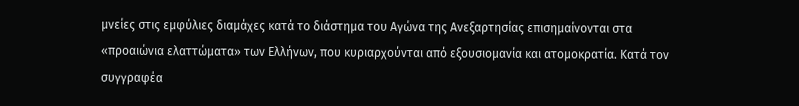μνείες στις εμφύλιες διαμάχες κατά το διάστημα του Αγώνα της Ανεξαρτησίας επισημαίνονται στα «προαιώνια ελαττώματα» των Ελλήνων, που κυριαρχούνται από εξουσιομανία και ατομοκρατία. Κατά τον συγγραφέα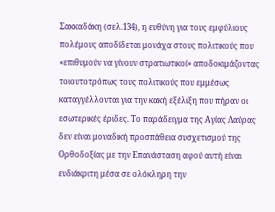Σακκαδάκη (σελ.134), η ευθύνη για τους εμφύλιους πολέμους αποδίδεται μονάχα στους πολιτικούς που «επιθυμούν να γίνουν στρατιωτικοί» αποδοκιμάζοντας τοιουτοτρόπως τους πολιτικούς που εμμέσως καταγγέλλονται για την κακή εξέλιξη που πήραν οι εσωτερικές έριδες. Το παράδειγμα της Αγίας Λαύρας δεν είναι μοναδική προσπάθεια συσχετισμού της Ορθοδοξίας με την Επανάσταση αφού αυτή είναι ευδιάκριτη μέσα σε ολόκληρη την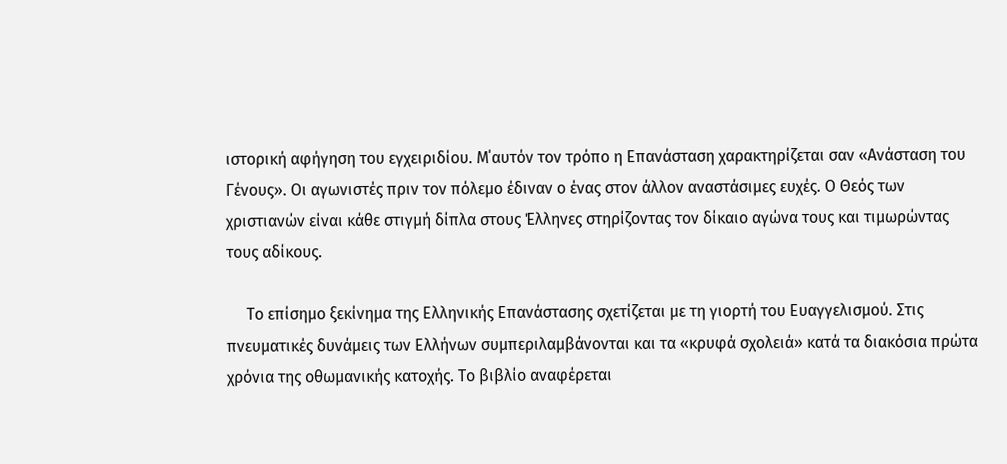ιστορική αφήγηση του εγχειριδίου. Μ΄αυτόν τον τρόπο η Επανάσταση χαρακτηρίζεται σαν «Ανάσταση του Γένους». Οι αγωνιστές πριν τον πόλεμο έδιναν ο ένας στον άλλον αναστάσιμες ευχές. Ο Θεός των χριστιανών είναι κάθε στιγμή δίπλα στους Έλληνες στηρίζοντας τον δίκαιο αγώνα τους και τιμωρώντας τους αδίκους.

     Το επίσημο ξεκίνημα της Ελληνικής Επανάστασης σχετίζεται με τη γιορτή του Ευαγγελισμού. Στις πνευματικές δυνάμεις των Ελλήνων συμπεριλαμβάνονται και τα «κρυφά σχολειά» κατά τα διακόσια πρώτα χρόνια της οθωμανικής κατοχής. Το βιβλίο αναφέρεται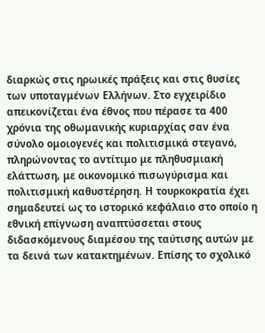διαρκώς στις ηρωικές πράξεις και στις θυσίες των υποταγμένων Ελλήνων. Στο εγχειρίδιο απεικονίζεται ένα έθνος που πέρασε τα 400 χρόνια της οθωμανικής κυριαρχίας σαν ένα σύνολο ομοιογενές και πολιτισμικά στεγανό, πληρώνοντας το αντίτιμο με πληθυσμιακή ελάττωση, με οικονομικό πισωγύρισμα και πολιτισμική καθυστέρηση. Η τουρκοκρατία έχει σημαδευτεί ως το ιστορικό κεφάλαιο στο οποίο η εθνική επίγνωση αναπτύσσεται στους διδασκόμενους διαμέσου της ταύτισης αυτών με τα δεινά των κατακτημένων. Επίσης το σχολικό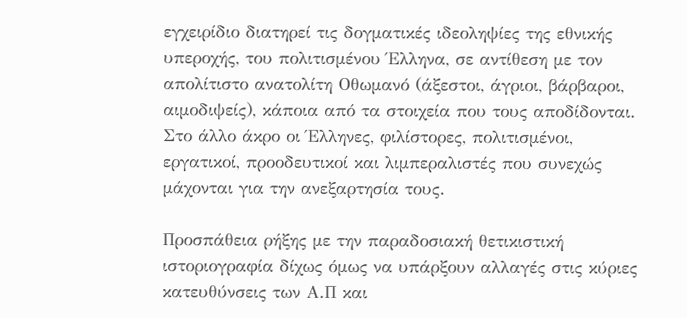εγχειρίδιο διατηρεί τις δογματικές ιδεοληψίες της εθνικής υπεροχής, του πολιτισμένου Έλληνα, σε αντίθεση με τον απολίτιστο ανατολίτη Οθωμανό (άξεστοι, άγριοι, βάρβαροι, αιμοδιψείς), κάποια από τα στοιχεία που τους αποδίδονται. Στο άλλο άκρο οι Έλληνες, φιλίστορες, πολιτισμένοι, εργατικοί, προοδευτικοί και λιμπεραλιστές που συνεχώς μάχονται για την ανεξαρτησία τους.

Προσπάθεια ρήξης με την παραδοσιακή θετικιστική ιστοριογραφία δίχως όμως να υπάρξουν αλλαγές στις κύριες κατευθύνσεις των Α.Π και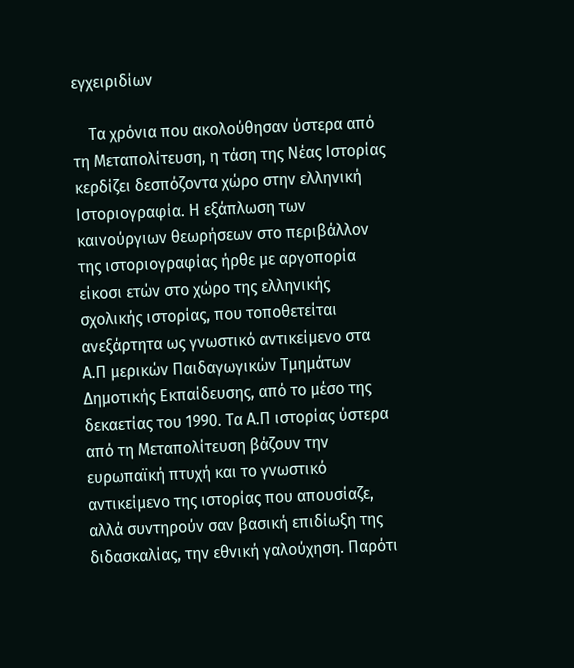εγχειριδίων

    Τα χρόνια που ακολούθησαν ύστερα από τη Μεταπολίτευση, η τάση της Νέας Ιστορίας κερδίζει δεσπόζοντα χώρο στην ελληνική Ιστοριογραφία. Η εξάπλωση των καινούργιων θεωρήσεων στο περιβάλλον της ιστοριογραφίας ήρθε με αργοπορία είκοσι ετών στο χώρο της ελληνικής σχολικής ιστορίας, που τοποθετείται ανεξάρτητα ως γνωστικό αντικείμενο στα Α.Π μερικών Παιδαγωγικών Τμημάτων Δημοτικής Εκπαίδευσης, από το μέσο της δεκαετίας του 1990. Τα Α.Π ιστορίας ύστερα από τη Μεταπολίτευση βάζουν την ευρωπαϊκή πτυχή και το γνωστικό αντικείμενο της ιστορίας που απουσίαζε, αλλά συντηρούν σαν βασική επιδίωξη της διδασκαλίας, την εθνική γαλούχηση. Παρότι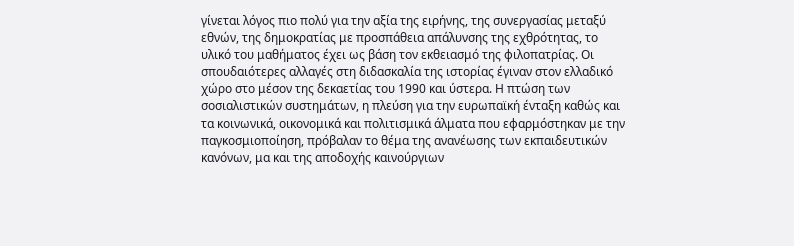γίνεται λόγος πιο πολύ για την αξία της ειρήνης, της συνεργασίας μεταξύ εθνών, της δημοκρατίας με προσπάθεια απάλυνσης της εχθρότητας, το υλικό του μαθήματος έχει ως βάση τον εκθειασμό της φιλοπατρίας. Οι σπουδαιότερες αλλαγές στη διδασκαλία της ιστορίας έγιναν στον ελλαδικό χώρο στο μέσον της δεκαετίας του 1990 και ύστερα. Η πτώση των σοσιαλιστικών συστημάτων, η πλεύση για την ευρωπαϊκή ένταξη καθώς και τα κοινωνικά, οικονομικά και πολιτισμικά άλματα που εφαρμόστηκαν με την παγκοσμιοποίηση, πρόβαλαν το θέμα της ανανέωσης των εκπαιδευτικών κανόνων, μα και της αποδοχής καινούργιων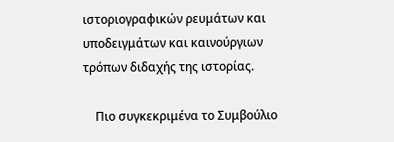ιστοριογραφικών ρευμάτων και υποδειγμάτων και καινούργιων τρόπων διδαχής της ιστορίας.

    Πιο συγκεκριμένα το Συμβούλιο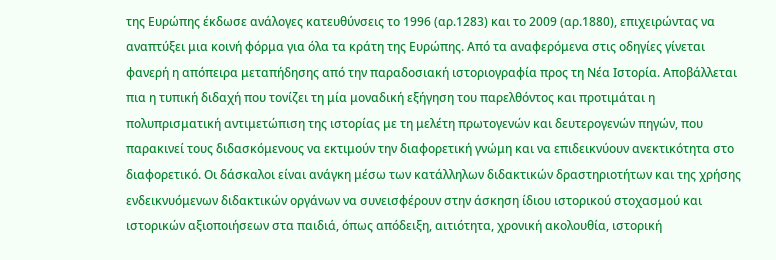της Ευρώπης έκδωσε ανάλογες κατευθύνσεις το 1996 (αρ.1283) και το 2009 (αρ.1880), επιχειρώντας να αναπτύξει μια κοινή φόρμα για όλα τα κράτη της Ευρώπης. Από τα αναφερόμενα στις οδηγίες γίνεται φανερή η απόπειρα μεταπήδησης από την παραδοσιακή ιστοριογραφία προς τη Νέα Ιστορία. Αποβάλλεται πια η τυπική διδαχή που τονίζει τη μία μοναδική εξήγηση του παρελθόντος και προτιμάται η πολυπρισματική αντιμετώπιση της ιστορίας με τη μελέτη πρωτογενών και δευτερογενών πηγών, που παρακινεί τους διδασκόμενους να εκτιμούν την διαφορετική γνώμη και να επιδεικνύουν ανεκτικότητα στο διαφορετικό. Οι δάσκαλοι είναι ανάγκη μέσω των κατάλληλων διδακτικών δραστηριοτήτων και της χρήσης ενδεικνυόμενων διδακτικών οργάνων να συνεισφέρουν στην άσκηση ίδιου ιστορικού στοχασμού και ιστορικών αξιοποιήσεων στα παιδιά, όπως απόδειξη, αιτιότητα, χρονική ακολουθία, ιστορική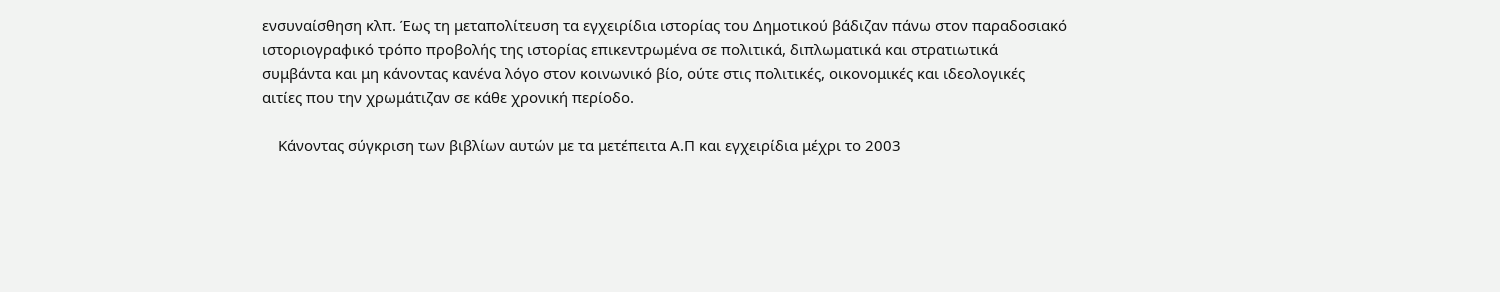ενσυναίσθηση κλπ. Έως τη μεταπολίτευση τα εγχειρίδια ιστορίας του Δημοτικού βάδιζαν πάνω στον παραδοσιακό ιστοριογραφικό τρόπο προβολής της ιστορίας επικεντρωμένα σε πολιτικά, διπλωματικά και στρατιωτικά συμβάντα και μη κάνοντας κανένα λόγο στον κοινωνικό βίο, ούτε στις πολιτικές, οικονομικές και ιδεολογικές αιτίες που την χρωμάτιζαν σε κάθε χρονική περίοδο.

    Κάνοντας σύγκριση των βιβλίων αυτών με τα μετέπειτα Α.Π και εγχειρίδια μέχρι το 2003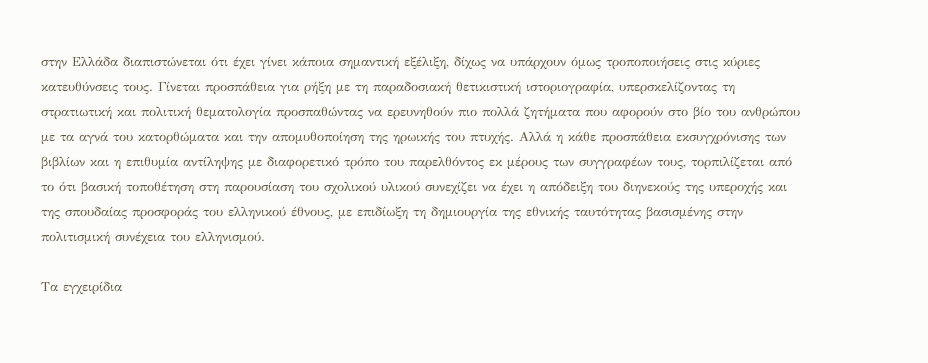στην Ελλάδα διαπιστώνεται ότι έχει γίνει κάποια σημαντική εξέλιξη, δίχως να υπάρχουν όμως τροποποιήσεις στις κύριες κατευθύνσεις τους. Γίνεται προσπάθεια για ρήξη με τη παραδοσιακή θετικιστική ιστοριογραφία, υπερσκελίζοντας τη στρατιωτική και πολιτική θεματολογία προσπαθώντας να ερευνηθούν πιο πολλά ζητήματα που αφορούν στο βίο του ανθρώπου με τα αγνά του κατορθώματα και την απομυθοποίηση της ηρωικής του πτυχής. Αλλά η κάθε προσπάθεια εκσυγχρόνισης των βιβλίων και η επιθυμία αντίληψης με διαφορετικό τρόπο του παρελθόντος εκ μέρους των συγγραφέων τους, τορπιλίζεται από το ότι βασική τοποθέτηση στη παρουσίαση του σχολικού υλικού συνεχίζει να έχει η απόδειξη του διηνεκούς της υπεροχής και της σπουδαίας προσφοράς του ελληνικού έθνους, με επιδίωξη τη δημιουργία της εθνικής ταυτότητας βασισμένης στην πολιτισμική συνέχεια του ελληνισμού.

Τα εγχειρίδια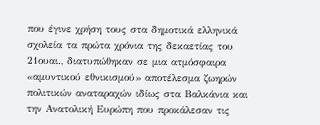που έγινε χρήση τους στα δημοτικά ελληνικά σχολεία τα πρώτα χρόνια της δεκαετίας του 21ουαι., διατυπώθηκαν σε μια ατμόσφαιρα «αμυντικού εθνικισμού» αποτέλεσμα ζωηρών πολιτικών αναταραχών ιδίως στα Βαλκάνια και την Ανατολική Ευρώπη που προκάλεσαν τις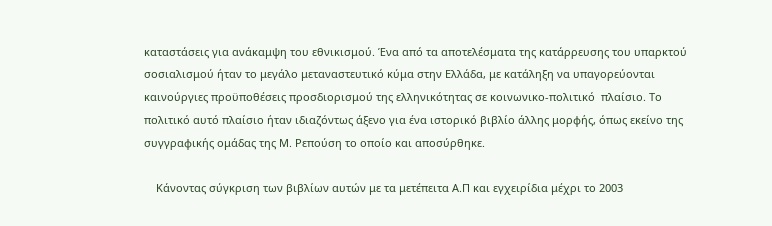καταστάσεις για ανάκαμψη του εθνικισμού. Ένα από τα αποτελέσματα της κατάρρευσης του υπαρκτού σοσιαλισμού ήταν το μεγάλο μεταναστευτικό κύμα στην Ελλάδα, με κατάληξη να υπαγορεύονται καινούργιες προϋποθέσεις προσδιορισμού της ελληνικότητας σε κοινωνικο-πολιτικό  πλαίσιο. Το πολιτικό αυτό πλαίσιο ήταν ιδιαζόντως άξενο για ένα ιστορικό βιβλίο άλλης μορφής, όπως εκείνο της συγγραφικής ομάδας της Μ. Ρεπούση το οποίο και αποσύρθηκε.

    Κάνοντας σύγκριση των βιβλίων αυτών με τα μετέπειτα Α.Π και εγχειρίδια μέχρι το 2003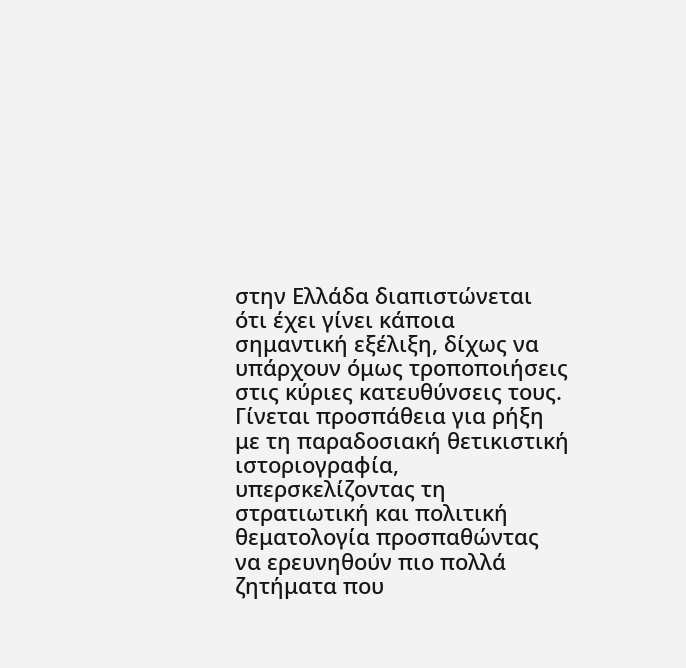στην Ελλάδα διαπιστώνεται ότι έχει γίνει κάποια σημαντική εξέλιξη, δίχως να υπάρχουν όμως τροποποιήσεις στις κύριες κατευθύνσεις τους. Γίνεται προσπάθεια για ρήξη με τη παραδοσιακή θετικιστική ιστοριογραφία, υπερσκελίζοντας τη στρατιωτική και πολιτική θεματολογία προσπαθώντας να ερευνηθούν πιο πολλά ζητήματα που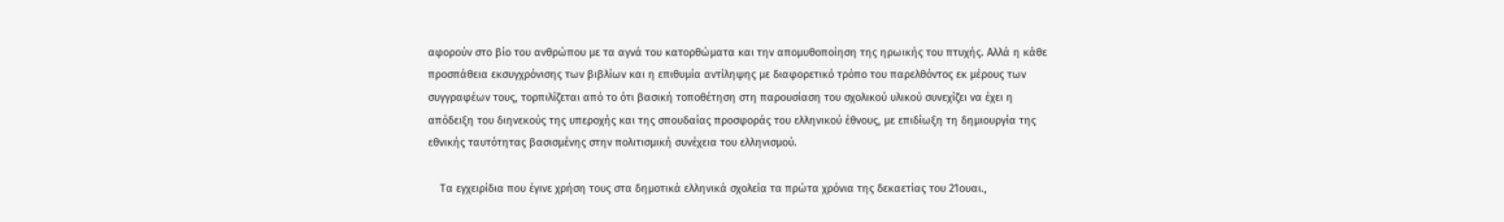αφορούν στο βίο του ανθρώπου με τα αγνά του κατορθώματα και την απομυθοποίηση της ηρωικής του πτυχής. Αλλά η κάθε προσπάθεια εκσυγχρόνισης των βιβλίων και η επιθυμία αντίληψης με διαφορετικό τρόπο του παρελθόντος εκ μέρους των συγγραφέων τους, τορπιλίζεται από το ότι βασική τοποθέτηση στη παρουσίαση του σχολικού υλικού συνεχίζει να έχει η απόδειξη του διηνεκούς της υπεροχής και της σπουδαίας προσφοράς του ελληνικού έθνους, με επιδίωξη τη δημιουργία της εθνικής ταυτότητας βασισμένης στην πολιτισμική συνέχεια του ελληνισμού.

    Τα εγχειρίδια που έγινε χρήση τους στα δημοτικά ελληνικά σχολεία τα πρώτα χρόνια της δεκαετίας του 21ουαι.,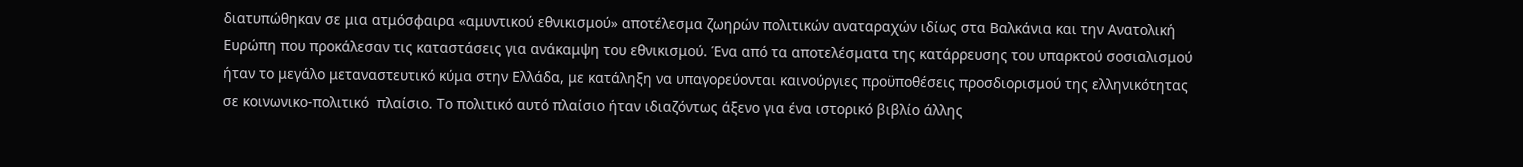διατυπώθηκαν σε μια ατμόσφαιρα «αμυντικού εθνικισμού» αποτέλεσμα ζωηρών πολιτικών αναταραχών ιδίως στα Βαλκάνια και την Ανατολική Ευρώπη που προκάλεσαν τις καταστάσεις για ανάκαμψη του εθνικισμού. Ένα από τα αποτελέσματα της κατάρρευσης του υπαρκτού σοσιαλισμού ήταν το μεγάλο μεταναστευτικό κύμα στην Ελλάδα, με κατάληξη να υπαγορεύονται καινούργιες προϋποθέσεις προσδιορισμού της ελληνικότητας σε κοινωνικο-πολιτικό  πλαίσιο. Το πολιτικό αυτό πλαίσιο ήταν ιδιαζόντως άξενο για ένα ιστορικό βιβλίο άλλης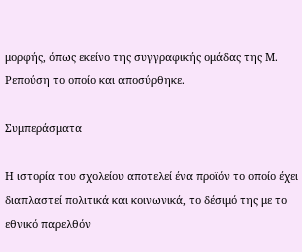μορφής, όπως εκείνο της συγγραφικής ομάδας της Μ. Ρεπούση το οποίο και αποσύρθηκε.

Συμπεράσματα

Η ιστορία του σχολείου αποτελεί ένα προϊόν το οποίο έχει διαπλαστεί πολιτικά και κοινωνικά, το δέσιμό της με το εθνικό παρελθόν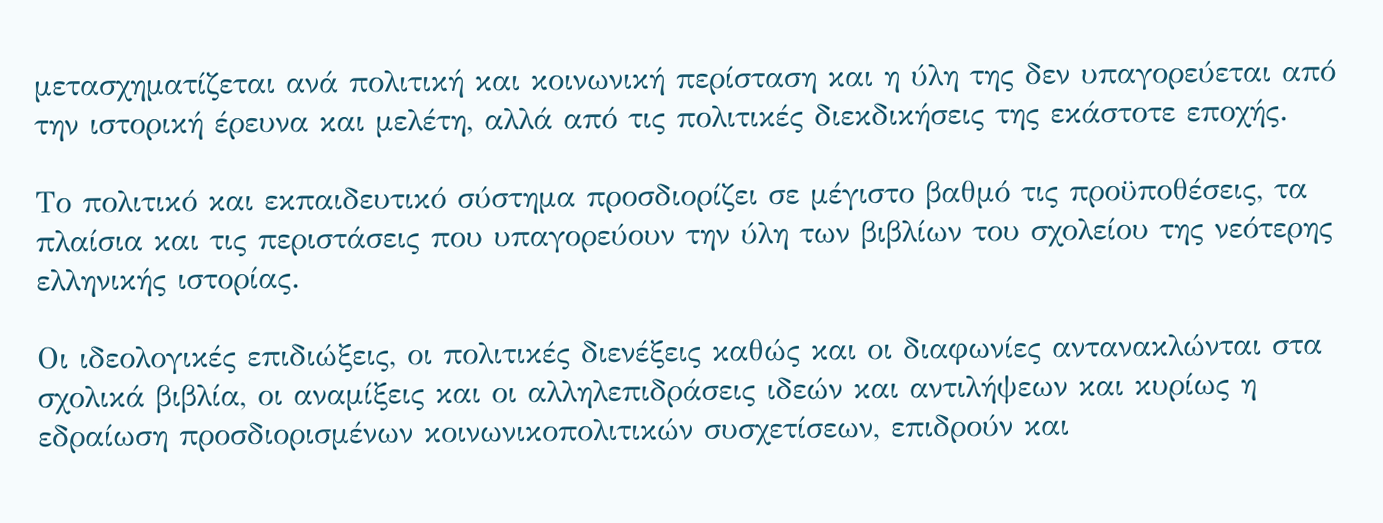μετασχηματίζεται ανά πολιτική και κοινωνική περίσταση και η ύλη της δεν υπαγορεύεται από την ιστορική έρευνα και μελέτη, αλλά από τις πολιτικές διεκδικήσεις της εκάστοτε εποχής.

Το πολιτικό και εκπαιδευτικό σύστημα προσδιορίζει σε μέγιστο βαθμό τις προϋποθέσεις, τα πλαίσια και τις περιστάσεις που υπαγορεύουν την ύλη των βιβλίων του σχολείου της νεότερης ελληνικής ιστορίας.

Οι ιδεολογικές επιδιώξεις, οι πολιτικές διενέξεις καθώς και οι διαφωνίες αντανακλώνται στα σχολικά βιβλία, οι αναμίξεις και οι αλληλεπιδράσεις ιδεών και αντιλήψεων και κυρίως η εδραίωση προσδιορισμένων κοινωνικοπολιτικών συσχετίσεων, επιδρούν και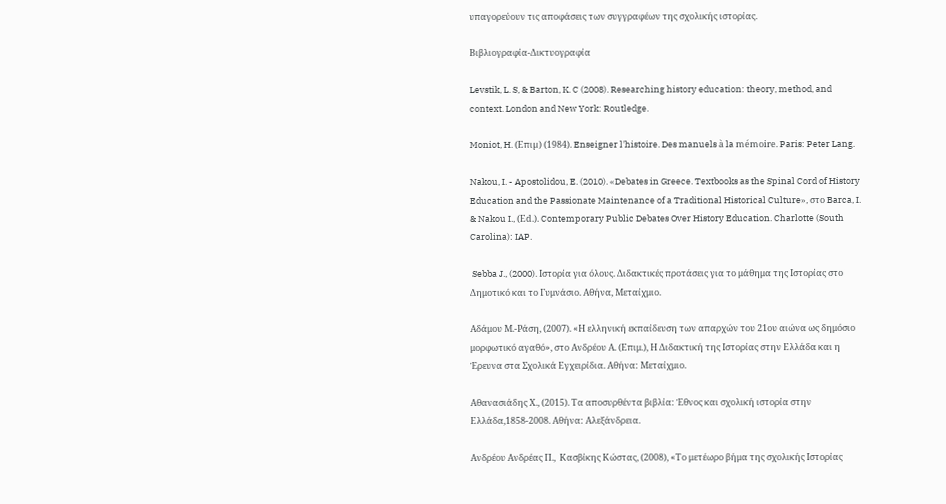υπαγορεύουν τις αποφάσεις των συγγραφέων της σχολικής ιστορίας.

Βιβλιογραφία-Δικτυογραφία

Levstik, L. S, & Barton, K. C (2008). Researching history education: theory, method, and context. London and New York: Routledge.

Moniot, H. (Επιµ) (1984). Enseigner l'histoire. Des manuels à la mémoire. Paris: Peter Lang.

Nakou, I. - Apostolidou, E. (2010). «Debates in Greece. Textbooks as the Spinal Cord of History Education and the Passionate Maintenance of a Traditional Historical Culture», στο Barca, I. & Nakou I., (Εd.). Contemporary Public Debates Over History Education. Charlotte (South Carolina): IAP.

 Sebba J., (2000). Ιστορία για όλους. Διδακτικές προτάσεις για το μάθημα της Ιστορίας στο Δημοτικό και το Γυμνάσιο. Αθήνα, Μεταίχμιο.

Αδάμου Μ.-Ράση, (2007). «Η ελληνική εκπαίδευση των απαρχών του 21ου αιώνα ως δημόσιο μορφωτικό αγαθό», στο Ανδρέου Α. (Επιμ.), Η Διδακτική της Ιστορίας στην Ελλάδα και η Έρευνα στα Σχολικά Εγχειρίδια. Αθήνα: Μεταίχμιο.

Αθανασιάδης Χ., (2015). Τα αποσυρθέντα βιβλία: Έθνος και σχολική ιστορία στην Ελλάδα,1858-2008. Αθήνα: Αλεξάνδρεια.

Ανδρέου Ανδρέας Π.,  Κασβίκης Κώστας, (2008), «Το μετέωρο βήμα της σχολικής Ιστορίας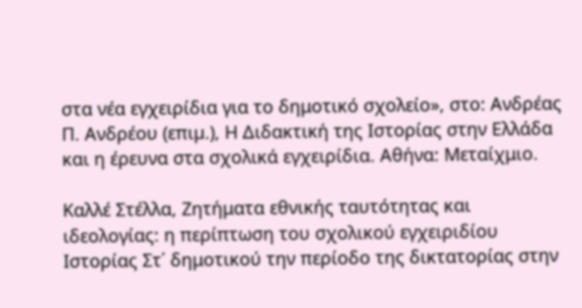στα νέα εγχειρίδια για το δημοτικό σχολείο», στο: Ανδρέας Π. Ανδρέου (επιµ.), Η Διδακτική της Ιστορίας στην Ελλάδα και η έρευνα στα σχολικά εγχειρίδια. Αθήνα: Μεταίχμιο.

Καλλέ Στέλλα, Ζητήματα εθνικής ταυτότητας και ιδεολογίας: η περίπτωση του σχολικού εγχειριδίου Ιστορίας Στ΄ δημοτικού την περίοδο της δικτατορίας στην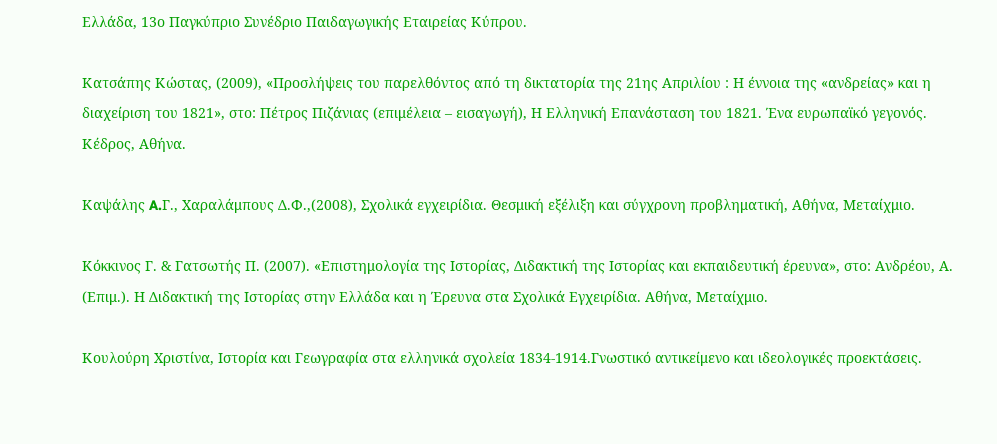Ελλάδα, 13ο Παγκύπριο Συνέδριο Παιδαγωγικής Εταιρείας Κύπρου.

Κατσάπης Κώστας, (2009), «Προσλήψεις του παρελθόντος από τη δικτατορία της 21ης Απριλίου : Η έννοια της «ανδρείας» και η διαχείριση του 1821», στο: Πέτρος Πιζάνιας (επιμέλεια – εισαγωγή), Η Ελληνική Επανάσταση του 1821. Ένα ευρωπαϊκό γεγονός. Κέδρος, Αθήνα.

Καψάλης A.Γ., Χαραλάμπους Δ.Φ.,(2008), Σχολικά εγχειρίδια. Θεσμική εξέλιξη και σύγχρονη προβληματική, Αθήνα, Μεταίχμιο.

Κόκκινος Γ. & Γατσωτής Π. (2007). «Επιστημολογία της Ιστορίας, Διδακτική της Ιστορίας και εκπαιδευτική έρευνα», στο: Ανδρέου, Α. (Επιμ.). Η Διδακτική της Ιστορίας στην Ελλάδα και η Έρευνα στα Σχολικά Εγχειρίδια. Αθήνα, Μεταίχμιο.

Κουλούρη Χριστίνα, Ιστορία και Γεωγραφία στα ελληνικά σχολεία 1834-1914.Γνωστικό αντικείμενο και ιδεολογικές προεκτάσεις.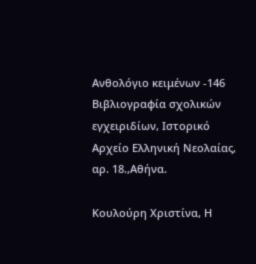Ανθολόγιο κειμένων -146 Βιβλιογραφία σχολικών εγχειριδίων, Ιστορικό Αρχείο Ελληνική Νεολαίας, αρ. 18.,Αθήνα.

Κουλούρη Χριστίνα, Η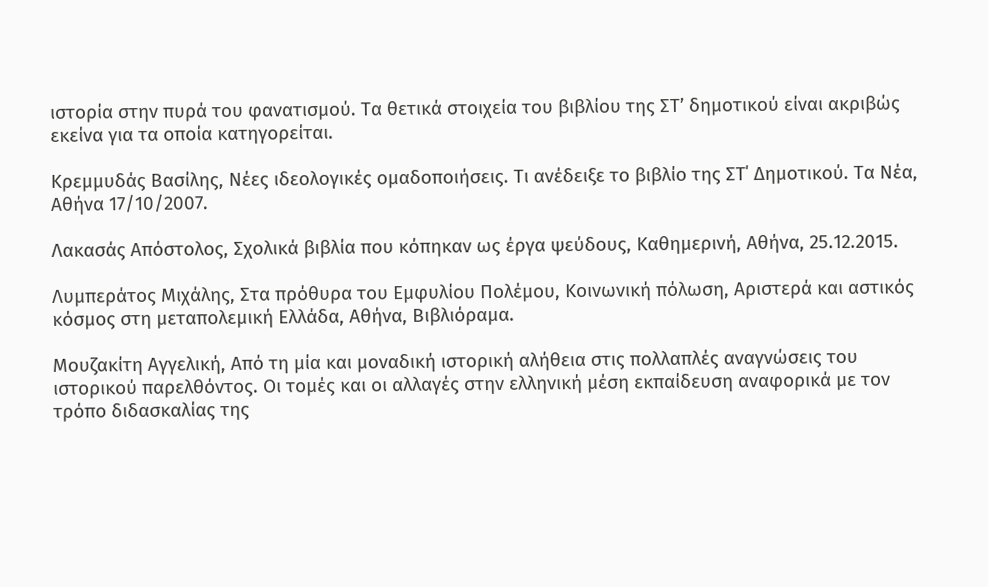ιστορία στην πυρά του φανατισμού. Τα θετικά στοιχεία του βιβλίου της ΣΤ’ δημοτικού είναι ακριβώς εκείνα για τα οποία κατηγορείται.

Κρεμμυδάς Βασίλης, Νέες ιδεολογικές ομαδοποιήσεις. Τι ανέδειξε το βιβλίο της ΣΤ΄ Δημοτικού. Τα Νέα, Αθήνα 17/10/2007.

Λακασάς Απόστολος, Σχολικά βιβλία που κόπηκαν ως έργα ψεύδους, Καθημερινή, Αθήνα, 25.12.2015.

Λυμπεράτος Μιχάλης, Στα πρόθυρα του Εμφυλίου Πολέμου, Κοινωνική πόλωση, Αριστερά και αστικός κόσμος στη μεταπολεμική Ελλάδα, Αθήνα, Βιβλιόραμα.

Μουζακίτη Αγγελική, Από τη µία και μοναδική ιστορική αλήθεια στις πολλαπλές αναγνώσεις του ιστορικού παρελθόντος. Οι τομές και οι αλλαγές στην ελληνική μέση εκπαίδευση αναφορικά µε τον τρόπο διδασκαλίας της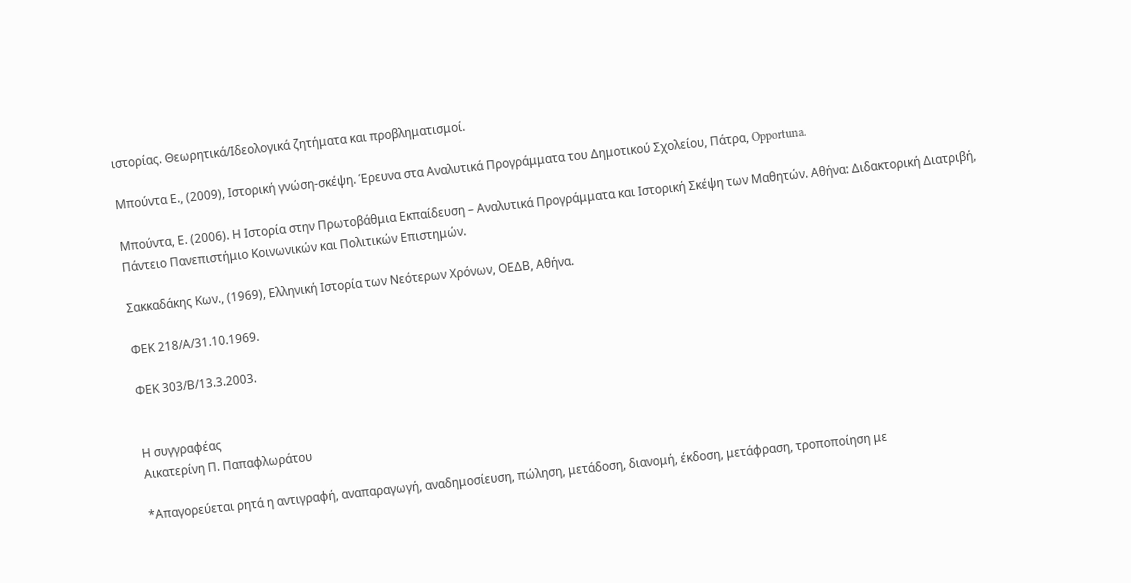ιστορίας. Θεωρητικά/Ιδεολογικά ζητήματα και προβληματισμοί.

Μπούντα Ε., (2009), Ιστορική γνώση-σκέψη. Έρευνα στα Αναλυτικά Προγράμματα του Δημοτικού Σχολείου, Πάτρα, Opportuna.

Mπούντα, Ε. (2006). Η Ιστορία στην Πρωτοβάθμια Εκπαίδευση – Αναλυτικά Προγράμματα και Ιστορική Σκέψη των Μαθητών. Αθήνα: Διδακτορική Διατριβή, Πάντειο Πανεπιστήμιο Κοινωνικών και Πολιτικών Επιστημών.

Σακκαδάκης Κων., (1969), Ελληνική Ιστορία των Νεότερων Χρόνων, ΟΕΔΒ, Αθήνα.

ΦΕΚ 218/Α/31.10.1969.

ΦΕΚ 303/Β/13.3.2003.


Η συγγραφέας
Αικατερίνη Π. Παπαφλωράτου

*Απαγορεύεται ρητά η αντιγραφή, αναπαραγωγή, αναδημοσίευση, πώληση, μετάδοση, διανομή, έκδοση, μετάφραση, τροποποίηση με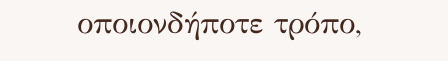οποιονδήποτε τρόπο,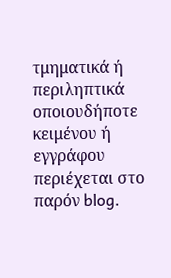τμηματικά ή περιληπτικά οποιουδήποτε κειμένου ή εγγράφου περιέχεται στο παρόν blog.